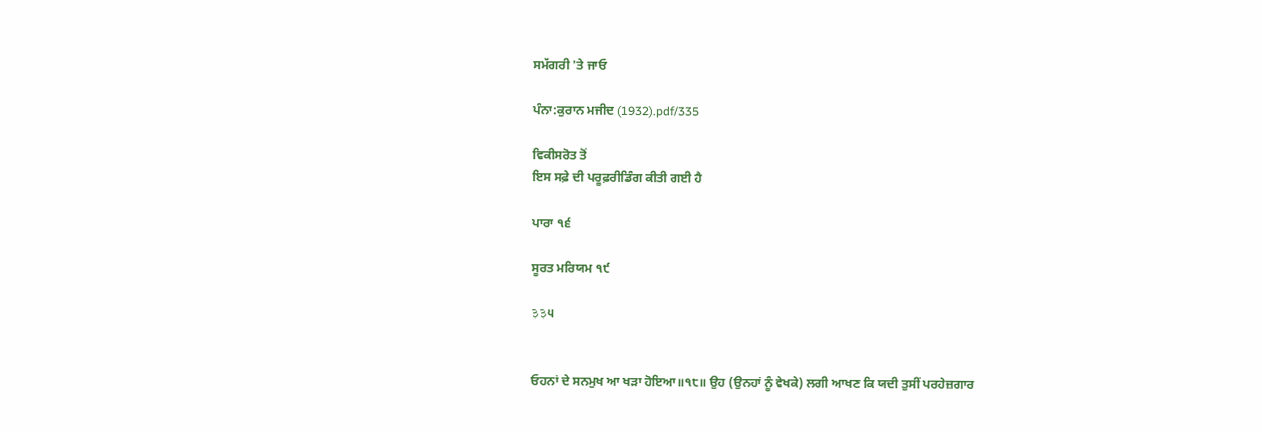ਸਮੱਗਰੀ 'ਤੇ ਜਾਓ

ਪੰਨਾ:ਕੁਰਾਨ ਮਜੀਦ (1932).pdf/335

ਵਿਕੀਸਰੋਤ ਤੋਂ
ਇਸ ਸਫ਼ੇ ਦੀ ਪਰੂਫ਼ਰੀਡਿੰਗ ਕੀਤੀ ਗਈ ਹੈ

ਪਾਰਾ ੧੬

ਸੂਰਤ ਮਰਿਯਮ ੧੯

३३੫


ਓਹਨਾਂ ਦੇ ਸਨਮੁਖ ਆ ਖੜਾ ਹੋਇਆ॥੧੮॥ ਉਹ (ਉਨਹਾਂ ਨੂੰ ਵੇਖਕੇ) ਲਗੀ ਆਖਣ ਕਿ ਯਦੀ ਤੁਸੀਂ ਪਰਹੇਜ਼ਗਾਰ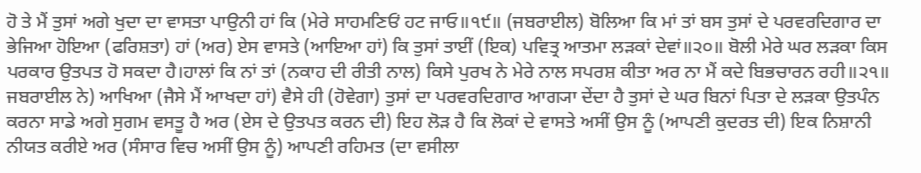ਹੋ ਤੇ ਮੈਂ ਤੁਸਾਂ ਅਗੇ ਖੁਦਾ ਦਾ ਵਾਸਤਾ ਪਾਉਨੀ ਹਾਂ ਕਿ (ਮੇਰੇ ਸਾਹਮਣਿਓਂ ਹਟ ਜਾਓ॥੧੯॥ (ਜਬਰਾਈਲ) ਬੋਲਿਆ ਕਿ ਮਾਂ ਤਾਂ ਬਸ ਤੁਸਾਂ ਦੇ ਪਰਵਰਦਿਗਾਰ ਦਾ ਭੇਜਿਆ ਹੋਇਆ (ਫਰਿਸ਼ਤਾ) ਹਾਂ (ਅਰ) ਏਸ ਵਾਸਤੇ (ਆਇਆ ਹਾਂ) ਕਿ ਤੁਸਾਂ ਤਾਈਂ (ਇਕ) ਪਵਿਤ੍ਰ ਆਤਮਾ ਲੜਕਾਂ ਦੇਵਾਂ॥੨੦॥ ਬੋਲੀ ਮੇਰੇ ਘਰ ਲੜਕਾ ਕਿਸ ਪਰਕਾਰ ਉਤਪਤ ਹੋ ਸਕਦਾ ਹੈ।ਹਾਲਾਂ ਕਿ ਨਾਂ ਤਾਂ (ਨਕਾਹ ਦੀ ਰੀਤੀ ਨਾਲ) ਕਿਸੇ ਪੁਰਖ ਨੇ ਮੇਰੇ ਨਾਲ ਸਪਰਸ਼ ਕੀਤਾ ਅਰ ਨਾ ਮੈਂ ਕਦੇ ਬਿਭਚਾਰਨ ਰਹੀ॥੨੧॥ ਜਬਰਾਈਲ ਨੇ) ਆਖਿਆ (ਜੈਸੇ ਮੈਂ ਆਖਦਾ ਹਾਂ) ਵੈਸੇ ਹੀ (ਹੋਵੇਗਾ) ਤੁਸਾਂ ਦਾ ਪਰਵਰਦਿਗਾਰ ਆਗ੍ਯਾ ਦੇਂਦਾ ਹੈ ਤੁਸਾਂ ਦੇ ਘਰ ਬਿਨਾਂ ਪਿਤਾ ਦੇ ਲੜਕਾ ਉਤਪੰਨ ਕਰਨਾ ਸਾਡੇ ਅਗੇ ਸੁਗਮ ਵਸਤੂ ਹੈ ਅਰ (ਏਸ ਦੇ ਉਤਪਤ ਕਰਨ ਦੀ) ਇਹ ਲੋੜ ਹੈ ਕਿ ਲੋਕਾਂ ਦੇ ਵਾਸਤੇ ਅਸੀਂ ਉਸ ਨੂੰ (ਆਪਣੀ ਕੁਦਰਤ ਦੀ) ਇਕ ਨਿਸ਼ਾਨੀ ਨੀਯਤ ਕਰੀਏ ਅਰ (ਸੰਸਾਰ ਵਿਚ ਅਸੀਂ ਉਸ ਨੂੰ) ਆਪਣੀ ਰਹਿਮਤ (ਦਾ ਵਸੀਲਾ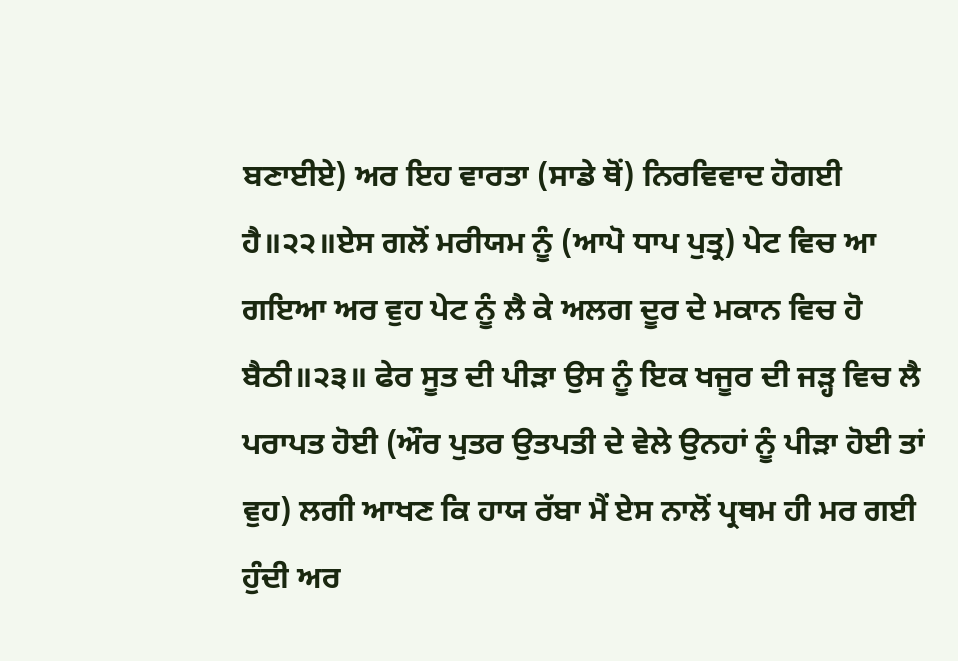ਬਣਾਈਏ) ਅਰ ਇਹ ਵਾਰਤਾ (ਸਾਡੇ ਥੋਂ) ਨਿਰਵਿਵਾਦ ਹੋਗਈ ਹੈ॥੨੨॥ਏਸ ਗਲੋਂ ਮਰੀਯਮ ਨੂੰ (ਆਪੋ ਧਾਪ ਪੁਤ੍ਰ) ਪੇਟ ਵਿਚ ਆ ਗਇਆ ਅਰ ਵੁਹ ਪੇਟ ਨੂੰ ਲੈ ਕੇ ਅਲਗ ਦੂਰ ਦੇ ਮਕਾਨ ਵਿਚ ਹੋ ਬੈਠੀ॥੨੩॥ ਫੇਰ ਸੂਤ ਦੀ ਪੀੜਾ ਉਸ ਨੂੰ ਇਕ ਖਜੂਰ ਦੀ ਜੜ੍ਹ ਵਿਚ ਲੈ ਪਰਾਪਤ ਹੋਈ (ਔਰ ਪੁਤਰ ਉਤਪਤੀ ਦੇ ਵੇਲੇ ਉਨਹਾਂ ਨੂੰ ਪੀੜਾ ਹੋਈ ਤਾਂ ਵੁਹ) ਲਗੀ ਆਖਣ ਕਿ ਹਾਯ ਰੱਬਾ ਮੈਂ ਏਸ ਨਾਲੋਂ ਪ੍ਰਥਮ ਹੀ ਮਰ ਗਈ ਹੁੰਦੀ ਅਰ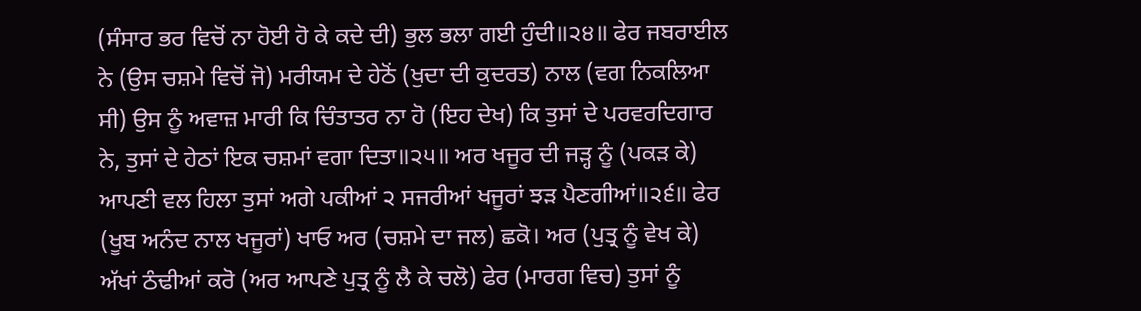(ਸੰਸਾਰ ਭਰ ਵਿਚੋਂ ਨਾ ਹੋਈ ਹੋ ਕੇ ਕਦੇ ਦੀ) ਭੁਲ ਭਲਾ ਗਈ ਹੁੰਦੀ॥੨੪॥ ਫੇਰ ਜਬਰਾਈਲ ਨੇ (ਉਸ ਚਸ਼ਮੇ ਵਿਚੋਂ ਜੋ) ਮਰੀਯਮ ਦੇ ਹੇਠੋਂ (ਖੁਦਾ ਦੀ ਕੁਦਰਤ) ਨਾਲ (ਵਗ ਨਿਕਲਿਆ ਸੀ) ਉਸ ਨੂੰ ਅਵਾਜ਼ ਮਾਰੀ ਕਿ ਚਿੰਤਾਤਰ ਨਾ ਹੋ (ਇਹ ਦੇਖ) ਕਿ ਤੁਸਾਂ ਦੇ ਪਰਵਰਦਿਗਾਰ ਨੇ, ਤੁਸਾਂ ਦੇ ਹੇਠਾਂ ਇਕ ਚਸ਼ਮਾਂ ਵਗਾ ਦਿਤਾ॥੨੫॥ ਅਰ ਖਜੂਰ ਦੀ ਜੜ੍ਹ ਨੂੰ (ਪਕੜ ਕੇ) ਆਪਣੀ ਵਲ ਹਿਲਾ ਤੁਸਾਂ ਅਗੇ ਪਕੀਆਂ ੨ ਸਜਰੀਆਂ ਖਜੂਰਾਂ ਝੜ ਪੈਣਗੀਆਂ॥੨੬॥ ਫੇਰ (ਖੂਬ ਅਨੰਦ ਨਾਲ ਖਜੂਰਾਂ) ਖਾਓ ਅਰ (ਚਸ਼ਮੇ ਦਾ ਜਲ) ਛਕੋ। ਅਰ (ਪੁਤ੍ਰ ਨੂੰ ਵੇਖ ਕੇ) ਅੱਖਾਂ ਠੰਢੀਆਂ ਕਰੋ (ਅਰ ਆਪਣੇ ਪੁਤ੍ਰ ਨੂੰ ਲੈ ਕੇ ਚਲੋ) ਫੇਰ (ਮਾਰਗ ਵਿਚ) ਤੁਸਾਂ ਨੂੰ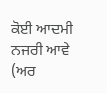ਕੋਈ ਆਦਮੀ ਨਜਰੀ ਆਵੇ (ਅਰ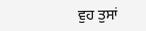ਵੁਹ ਤੁਸਾਂ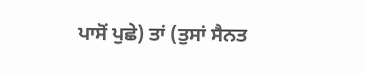ਪਾਸੋਂ ਪੁਛੇ) ਤਾਂ (ਤੁਸਾਂ ਸੈਨਤ